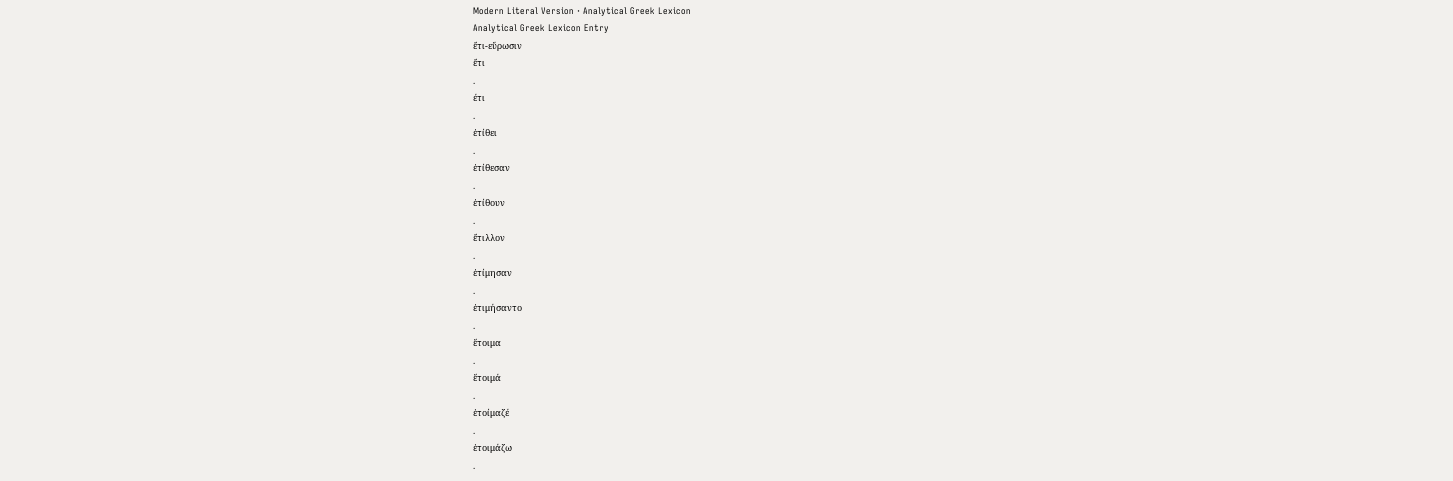Modern Literal Version · Analytical Greek Lexicon
Analytical Greek Lexicon Entry
ἔτι-εὕρωσιν
ἔτι
.
έτι
.
ἐτίθει
.
ἐτίθεσαν
.
ἐτίθουν
.
ἔτιλλον
.
ἐτίμησαν
.
ἐτιμήσαντο
.
ἕτοιμα
.
ἕτοιμά
.
ἑτοίμαζέ
.
ἑτοιμάζω
.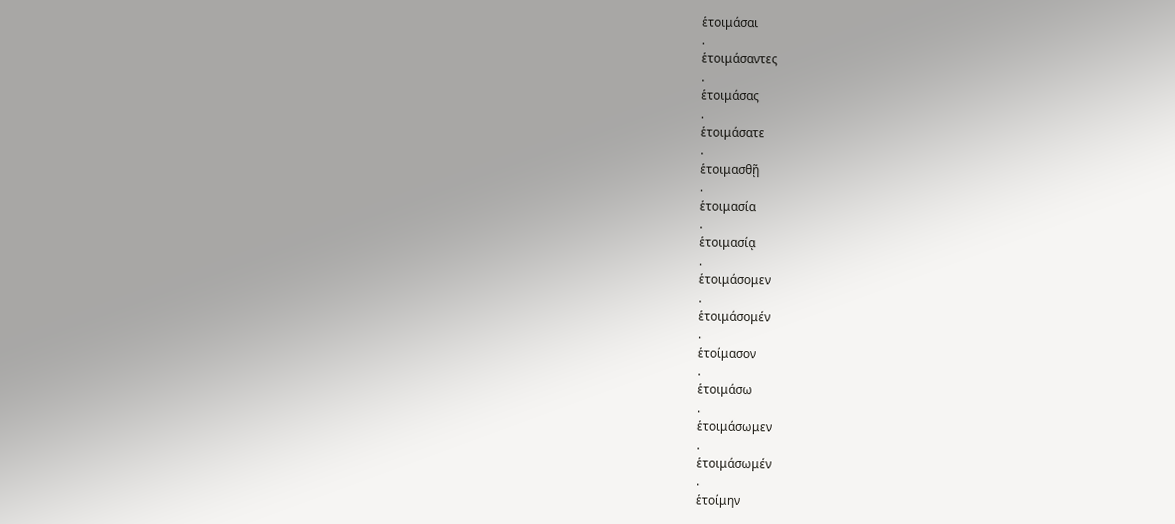ἑτοιμάσαι
.
ἑτοιμάσαντες
.
ἑτοιμάσας
.
ἑτοιμάσατε
.
ἑτοιμασθῇ
.
ἑτοιμασία
.
ἑτοιμασίᾳ
.
ἑτοιμάσομεν
.
ἑτοιμάσομέν
.
ἑτοίμασον
.
ἑτοιμάσω
.
ἑτοιμάσωμεν
.
ἑτοιμάσωμέν
.
ἑτοίμην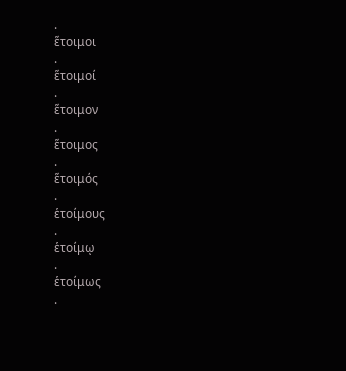.
ἕτοιμοι
.
ἕτοιμοί
.
ἕτοιμον
.
ἕτοιμος
.
ἕτοιμός
.
ἑτοίμους
.
ἑτοίμῳ
.
ἑτοίμως
.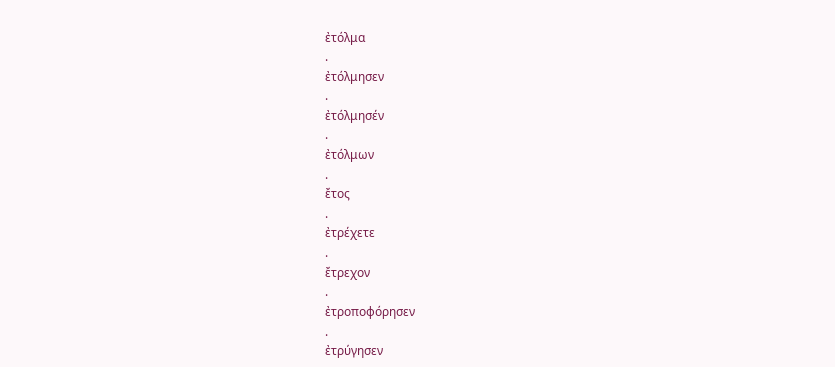ἐτόλμα
.
ἐτόλμησεν
.
ἐτόλμησέν
.
ἐτόλμων
.
ἔτος
.
ἐτρέχετε
.
ἔτρεχον
.
ἐτροποφόρησεν
.
ἐτρύγησεν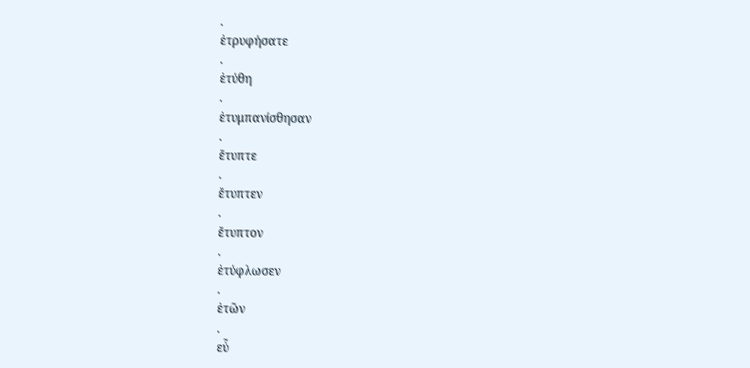.
ἐτρυφήσατε
.
ἐτύθη
.
ἐτυμπανίσθησαν
.
ἔτυπτε
.
ἔτυπτεν
.
ἔτυπτον
.
ἐτύφλωσεν
.
ἐτῶν
.
εὖ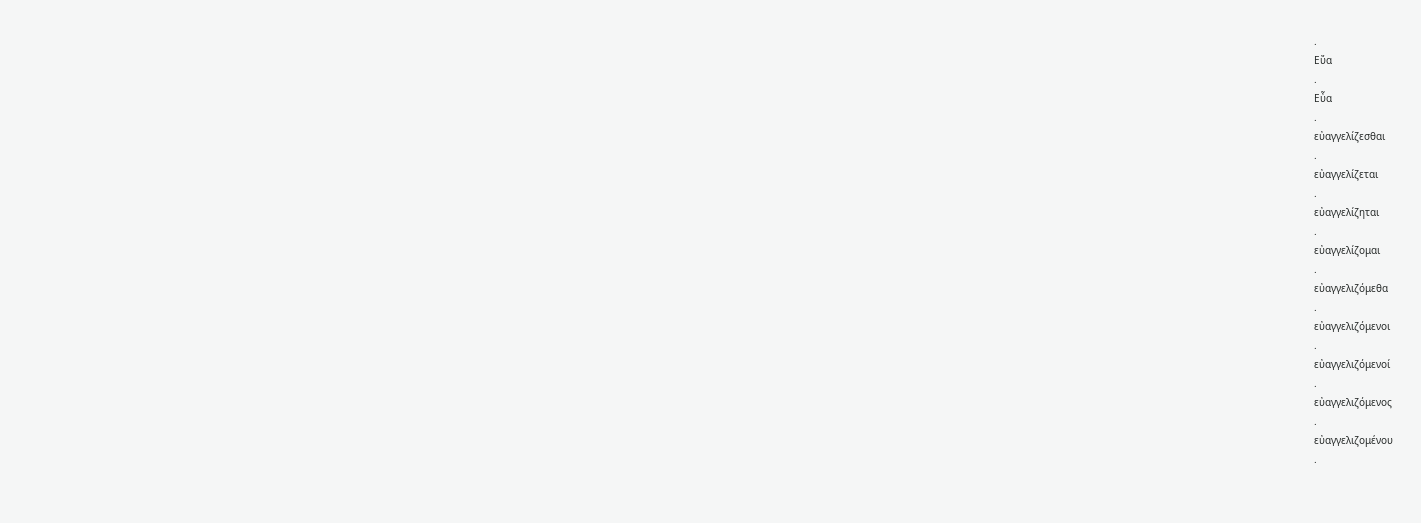.
Εὔα
.
Εὖα
.
εὐαγγελίζεσθαι
.
εὐαγγελίζεται
.
εὐαγγελίζηται
.
εὐαγγελίζομαι
.
εὐαγγελιζόμεθα
.
εὐαγγελιζόμενοι
.
εὐαγγελιζόμενοί
.
εὐαγγελιζόμενος
.
εὐαγγελιζομένου
.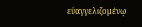εὐαγγελιζομένῳ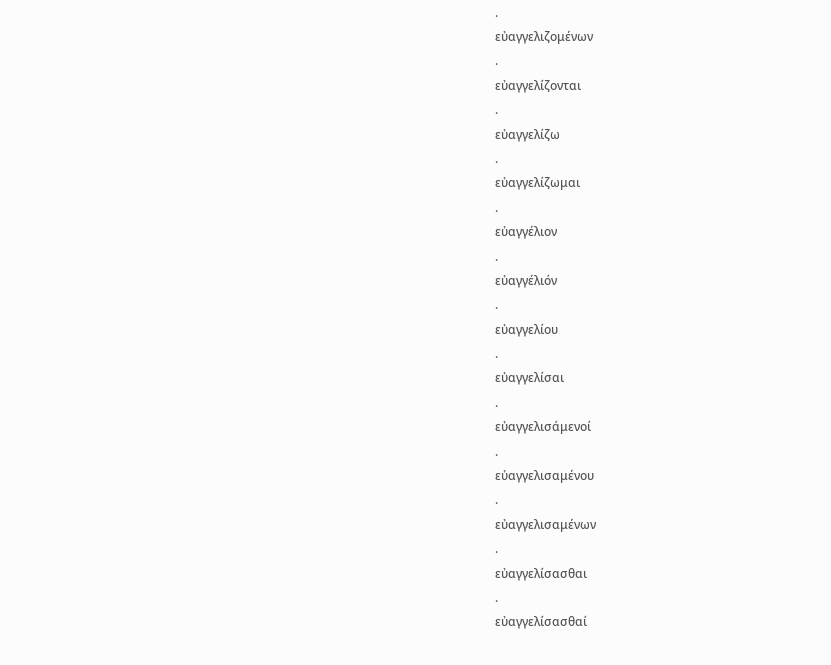.
εὐαγγελιζομένων
.
εὐαγγελίζονται
.
εὐαγγελίζω
.
εὐαγγελίζωμαι
.
εὐαγγέλιον
.
εὐαγγέλιόν
.
εὐαγγελίου
.
εὐαγγελίσαι
.
εὐαγγελισάμενοί
.
εὐαγγελισαμένου
.
εὐαγγελισαμένων
.
εὐαγγελίσασθαι
.
εὐαγγελίσασθαί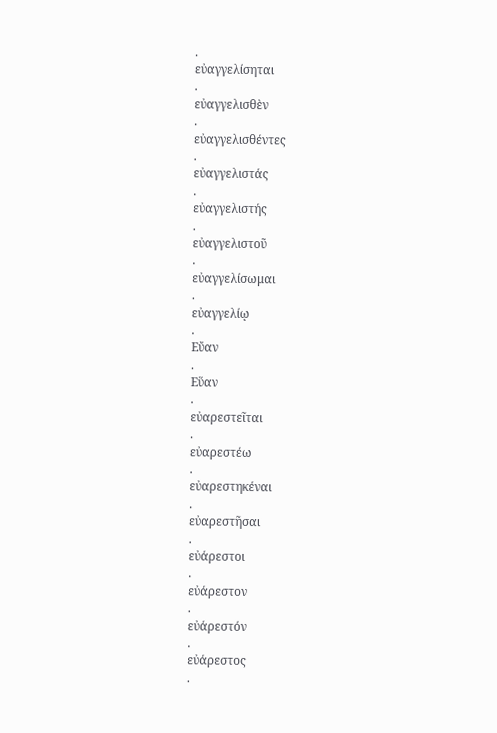.
εὐαγγελίσηται
.
εὐαγγελισθὲν
.
εὐαγγελισθέντες
.
εὐαγγελιστάς
.
εὐαγγελιστής
.
εὐαγγελιστοῦ
.
εὐαγγελίσωμαι
.
εὐαγγελίῳ
.
Εὔαν
.
Εὕαν
.
εὐαρεστεῖται
.
εὐαρεστέω
.
εὐαρεστηκέναι
.
εὐαρεστῆσαι
.
εὐάρεστοι
.
εὐάρεστον
.
εὐάρεστόν
.
εὐάρεστος
.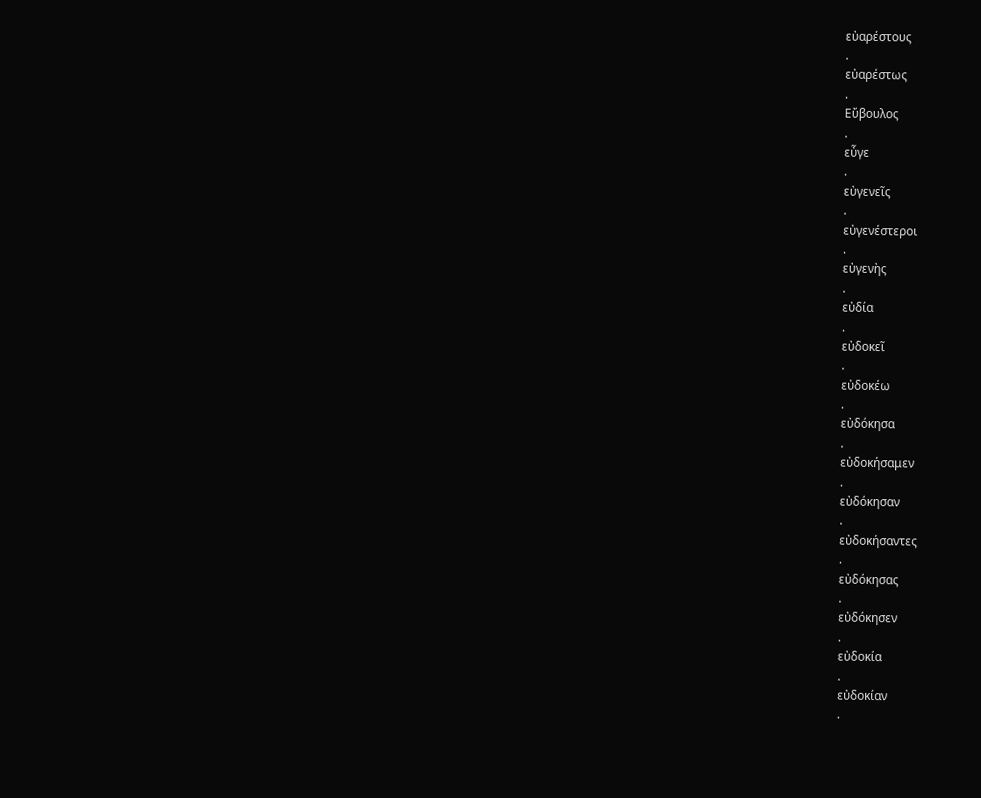εὐαρέστους
.
εὐαρέστως
.
Εὔβουλος
.
εὖγε
.
εὐγενεῖς
.
εὐγενέστεροι
.
εὐγενὴς
.
εὐδία
.
εὐδοκεῖ
.
εὐδοκέω
.
εὐδόκησα
.
εὐδοκήσαμεν
.
εὐδόκησαν
.
εὐδοκήσαντες
.
εὐδόκησας
.
εὐδόκησεν
.
εὐδοκία
.
εὐδοκίαν
.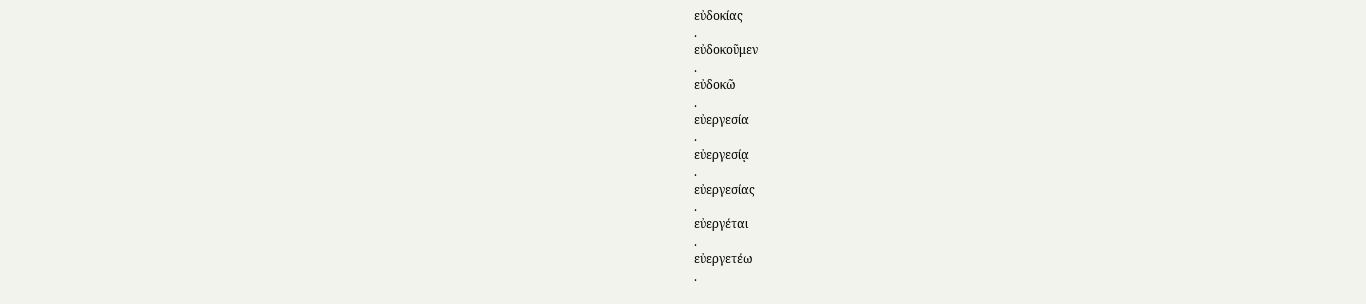εὐδοκίας
.
εὐδοκοῦμεν
.
εὐδοκῶ
.
εὐεργεσία
.
εὐεργεσίᾳ
.
εὐεργεσίας
.
εὐεργέται
.
εὐεργετέω
.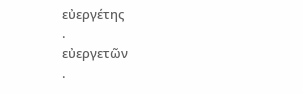εὐεργέτης
.
εὐεργετῶν
.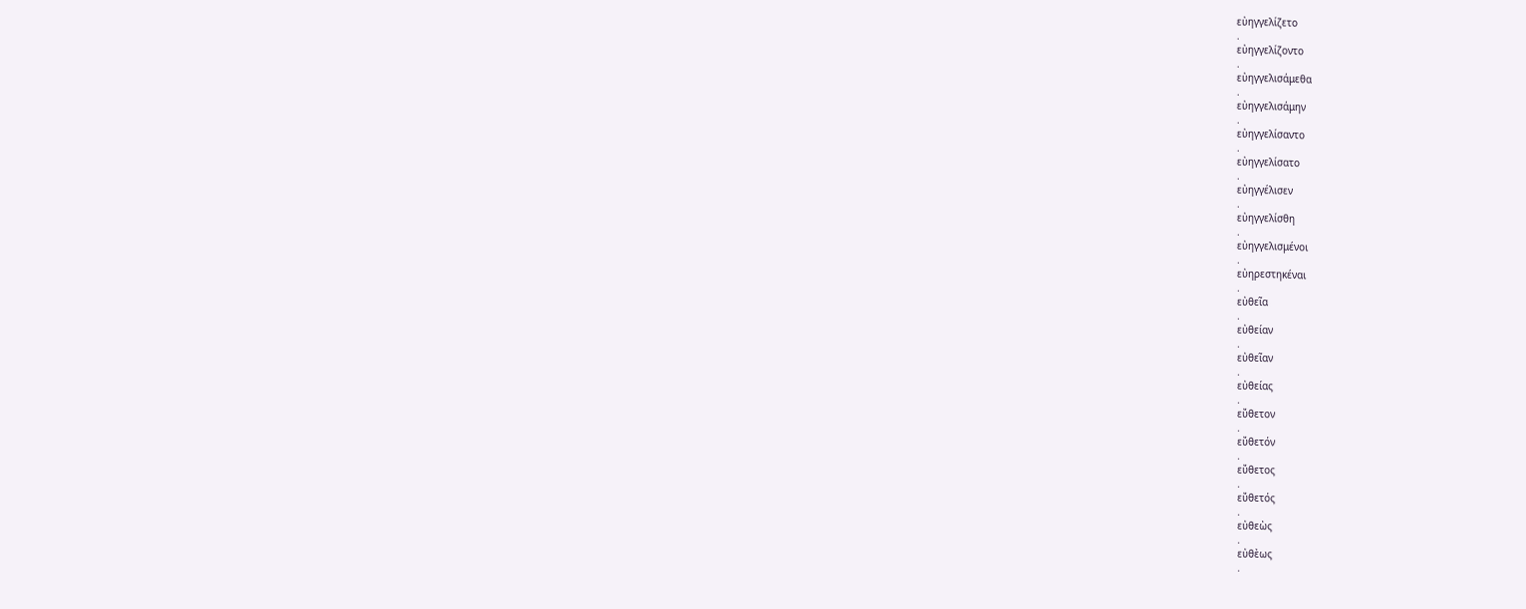εὐηγγελίζετο
.
εὐηγγελίζοντο
.
εὐηγγελισάμεθα
.
εὐηγγελισάμην
.
εὐηγγελίσαντο
.
εὐηγγελίσατο
.
εὐηγγέλισεν
.
εὐηγγελίσθη
.
εὐηγγελισμένοι
.
εὐηρεστηκέναι
.
εὐθεῖα
.
εὐθείαν
.
εὐθεῖαν
.
εὐθείας
.
εὔθετον
.
εὔθετόν
.
εὔθετος
.
εὔθετός
.
εὐθεὼς
.
εὐθὲως
.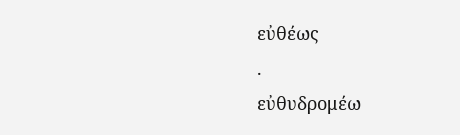εὐθέως
.
εὐθυδρομέω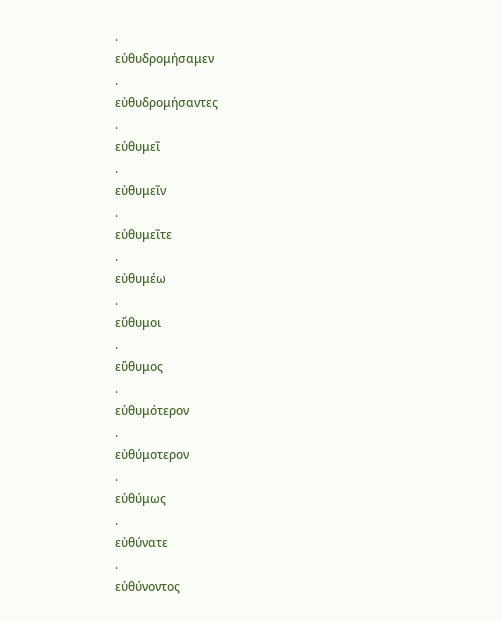.
εὐθυδρομήσαμεν
.
εὐθυδρομήσαντες
.
εὐθυμεῖ
.
εὐθυμεῖν
.
εὐθυμεῖτε
.
εὐθυμέω
.
εὔθυμοι
.
εὔθυμος
.
εὐθυμότερον
.
εὐθύμοτερον
.
εὐθύμως
.
εὐθύνατε
.
εὐθύνοντος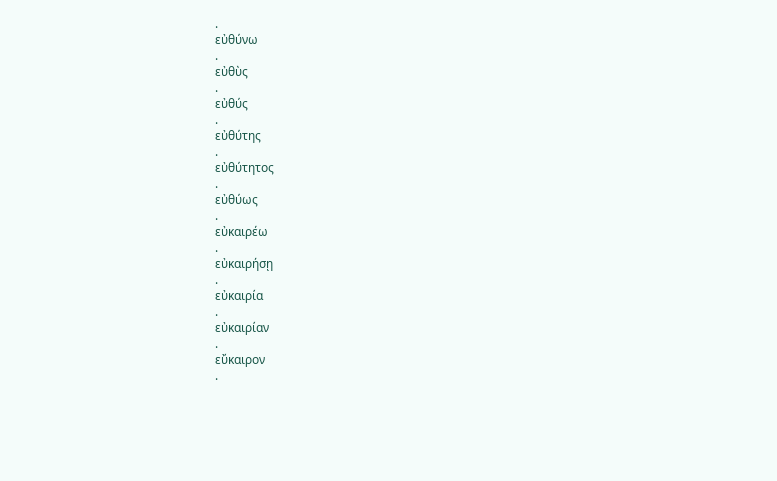.
εὐθύνω
.
εὐθὺς
.
εὐθύς
.
εὐθύτης
.
εὐθύτητος
.
εὐθύως
.
εὐκαιρέω
.
εὐκαιρήσῃ
.
εὐκαιρία
.
εὐκαιρίαν
.
εὔκαιρον
.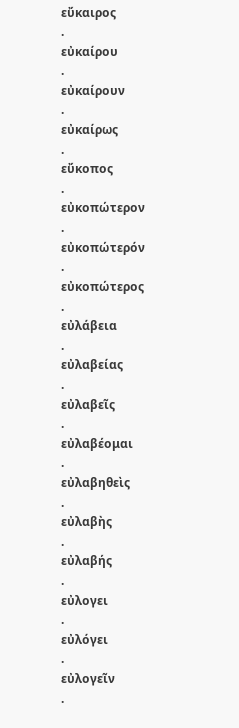εὔκαιρος
.
εὐκαίρου
.
εὐκαίρουν
.
εὐκαίρως
.
εὔκοπος
.
εὐκοπώτερον
.
εὐκοπώτερόν
.
εὐκοπώτερος
.
εὐλάβεια
.
εὐλαβείας
.
εὐλαβεῖς
.
εὐλαβέομαι
.
εὐλαβηθεὶς
.
εὐλαβὴς
.
εὐλαβής
.
εὐλογει
.
εὐλόγει
.
εὐλογεῖν
.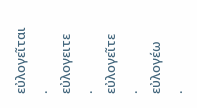εὐλογεῖται
.
εὐλογειτε
.
εὐλογεῖτε
.
εὐλογέω
.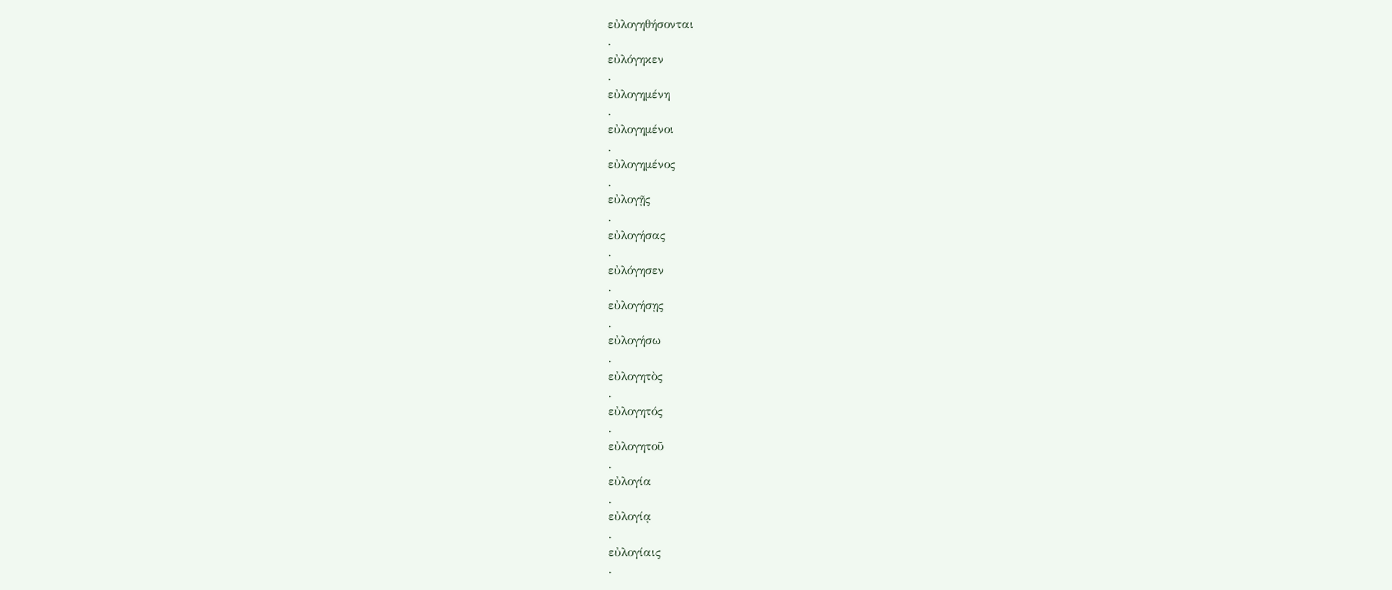εὐλογηθήσονται
.
εὐλόγηκεν
.
εὐλογημένη
.
εὐλογημένοι
.
εὐλογημένος
.
εὐλογῇς
.
εὐλογήσας
.
εὐλόγησεν
.
εὐλογήσῃς
.
εὐλογήσω
.
εὐλογητὸς
.
εὐλογητός
.
εὐλογητοῦ
.
εὐλογία
.
εὐλογίᾳ
.
εὐλογίαις
.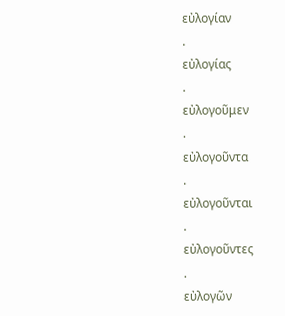εὐλογίαν
.
εὐλογίας
.
εὐλογοῦμεν
.
εὐλογοῦντα
.
εὐλογοῦνται
.
εὐλογοῦντες
.
εὐλογῶν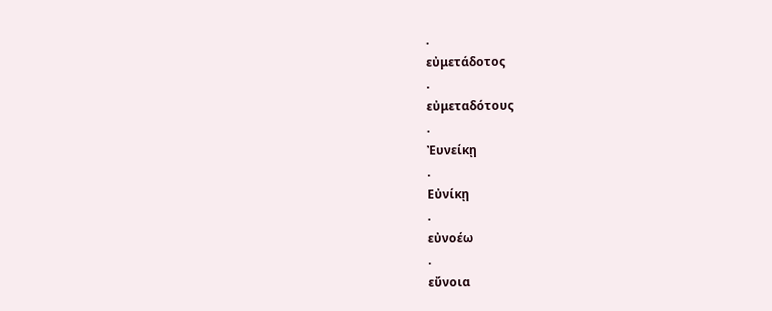.
εὐμετάδοτος
.
εὐμεταδότους
.
Ἐυνείκῃ
.
Εὐνίκῃ
.
εὐνοέω
.
εὔνοια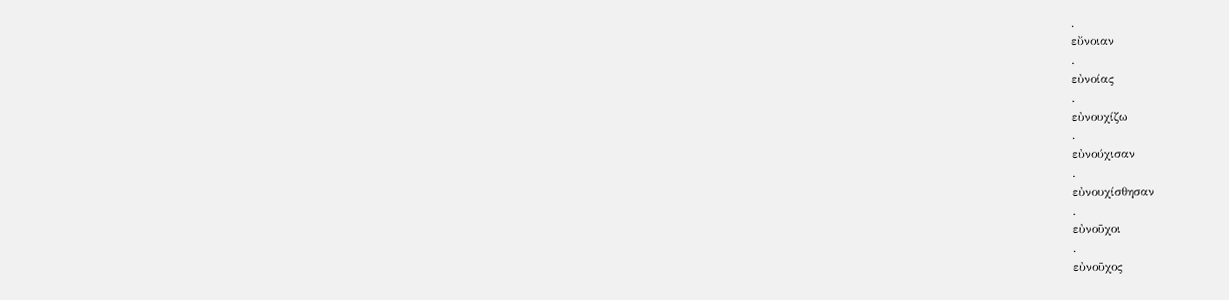.
εὔνοιαν
.
εὐνοίας
.
εὐνουχίζω
.
εὐνούχισαν
.
εὐνουχίσθησαν
.
εὐνοῦχοι
.
εὐνοῦχος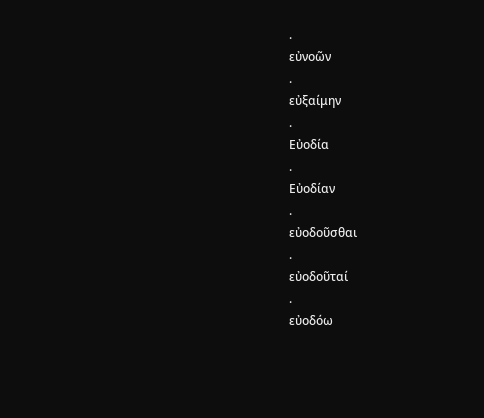.
εὐνοῶν
.
εὐξαίμην
.
Εὐοδία
.
Εὐοδίαν
.
εὐοδοῦσθαι
.
εὐοδοῦταί
.
εὐοδόω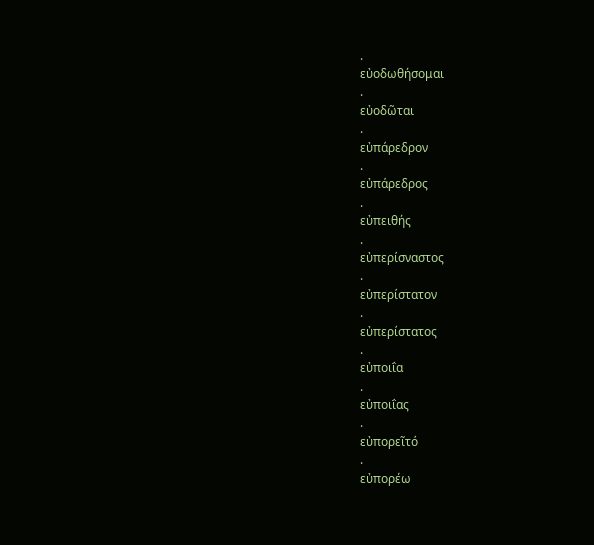.
εὐοδωθήσομαι
.
εὐοδῶται
.
εὐπάρεδρον
.
εὐπάρεδρος
.
εὐπειθής
.
εὐπερίσναστος
.
εὐπερίστατον
.
εὐπερίστατος
.
εὐποιΐα
.
εὐποιΐας
.
εὐπορεῖτό
.
εὐπορέω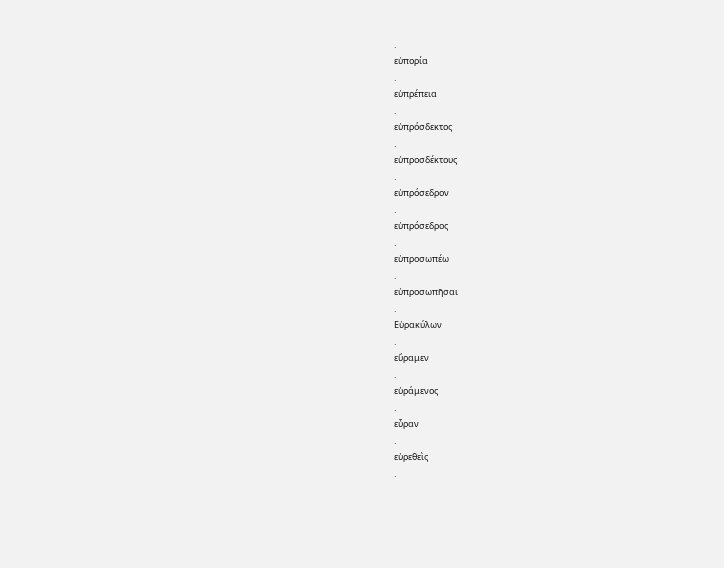.
εὐπορία
.
εὐπρέπεια
.
εὐπρόσδεκτος
.
εὐπροσδέκτους
.
εὐπρόσεδρον
.
εὐπρόσεδρος
.
εὐπροσωπέω
.
εὐπροσωπῆσαι
.
Εὐρακύλων
.
εὕραμεν
.
εὑράμενος
.
εὗραν
.
εὑρεθεὶς
.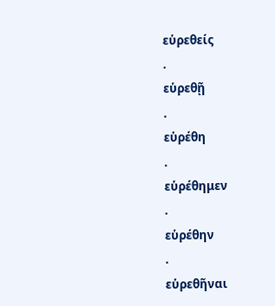εὑρεθείς
.
εὑρεθῇ
.
εὑρέθη
.
εὑρέθημεν
.
εὑρέθην
.
εὑρεθῆναι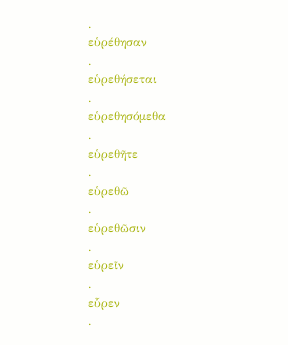.
εὑρέθησαν
.
εὑρεθήσεται
.
εὑρεθησόμεθα
.
εὑρεθῆτε
.
εὑρεθῶ
.
εὑρεθῶσιν
.
εὑρεῖν
.
εὗρεν
.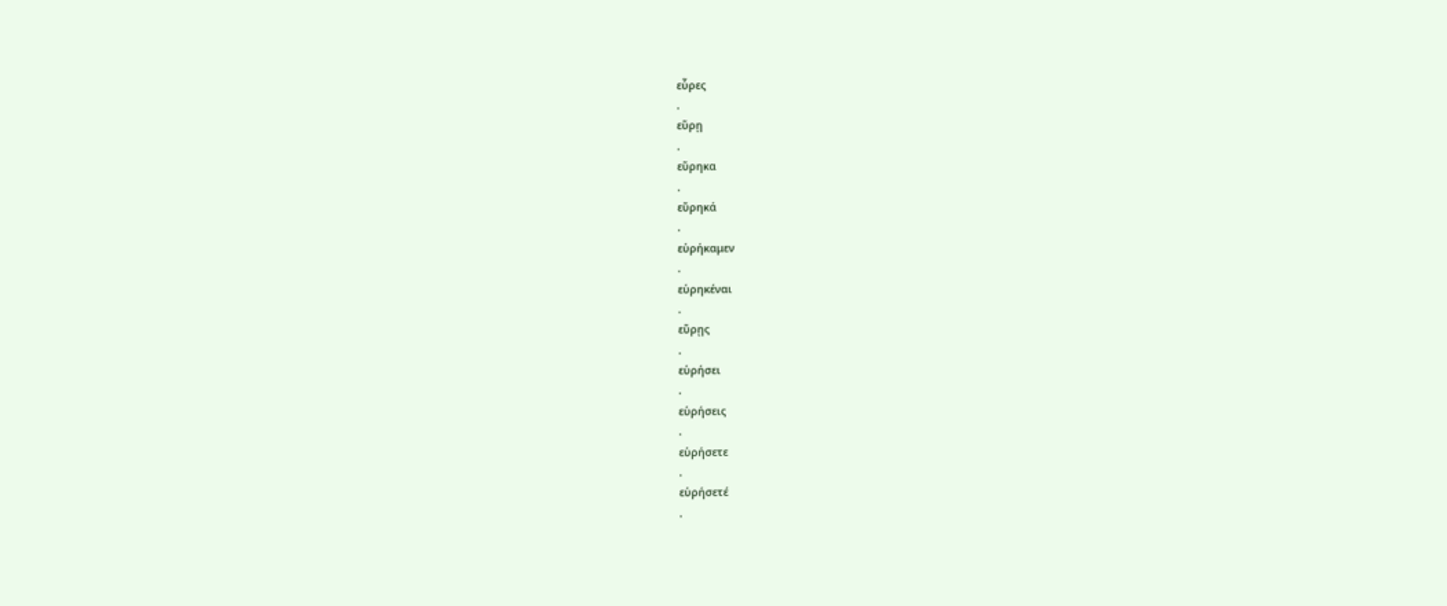εὗρες
.
εὕρῃ
.
εὕρηκα
.
εὕρηκά
.
εὑρήκαμεν
.
εὑρηκέναι
.
εὕρῃς
.
εὑρήσει
.
εὑρήσεις
.
εὑρήσετε
.
εὑρήσετέ
.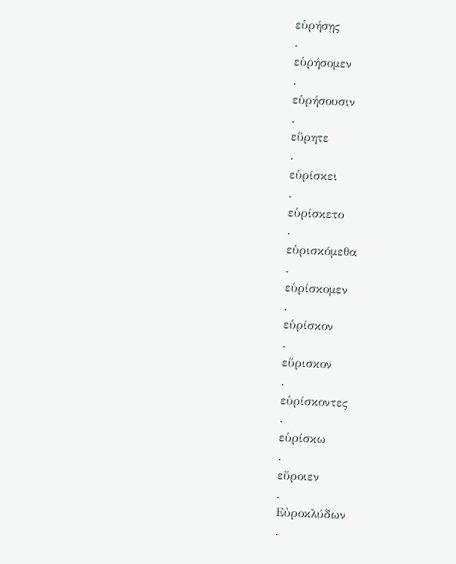εὑρήσῃς
.
εὑρήσομεν
.
εὑρήσουσιν
.
εὕρητε
.
εὑρίσκει
.
εὑρίσκετο
.
εὑρισκόμεθα
.
εὑρίσκομεν
.
εὑρίσκον
.
εὕρισκον
.
εὑρίσκοντες
.
εὑρίσκω
.
εὕροιεν
.
Εὐροκλύδων
.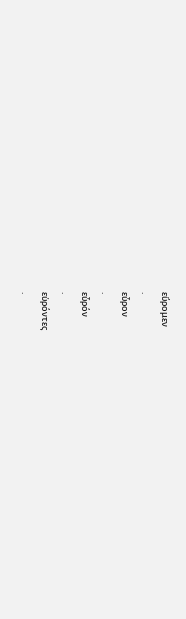εὕρομεν
.
εὗρον
.
εὗρόν
.
εὑρόντες
.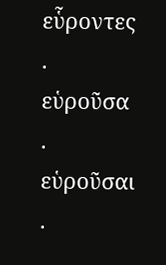εὗροντες
.
εὑροῦσα
.
εὑροῦσαι
.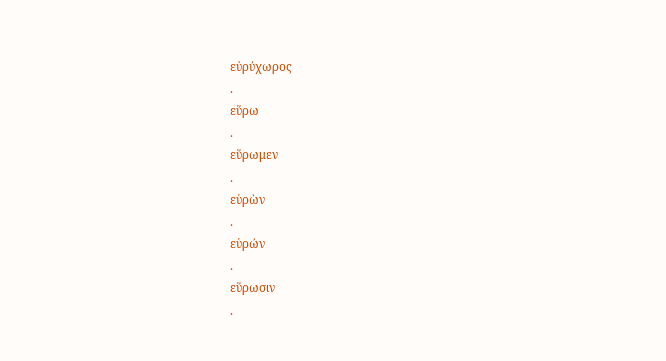εὐρύχωρος
.
εὕρω
.
εὕρωμεν
.
εὑρὼν
.
εὑρών
.
εὕρωσιν
.